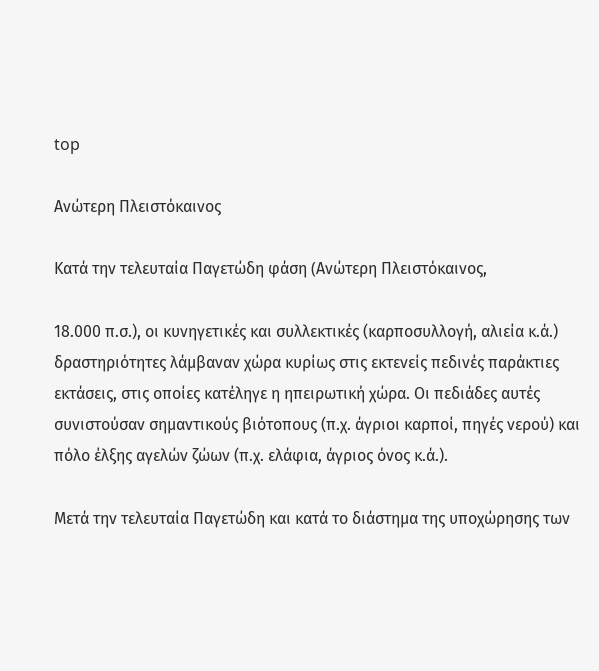top

Ανώτερη Πλειστόκαινος

Κατά την τελευταία Παγετώδη φάση (Aνώτερη Πλειστόκαινος,

18.000 π.σ.), οι κυνηγετικές και συλλεκτικές (καρποσυλλογή, αλιεία κ.ά.) δραστηριότητες λάμβαναν χώρα κυρίως στις εκτενείς πεδινές παράκτιες εκτάσεις, στις οποίες κατέληγε η ηπειρωτική χώρα. Οι πεδιάδες αυτές συνιστούσαν σημαντικούς βιότοπους (π.χ. άγριοι καρποί, πηγές νερού) και πόλο έλξης αγελών ζώων (π.χ. ελάφια, άγριος όνος κ.ά.).

Μετά την τελευταία Παγετώδη και κατά το διάστημα της υποχώρησης των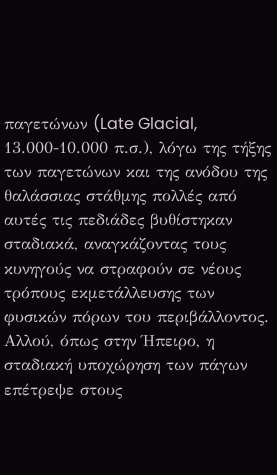παγετώνων (Late Glacial, 13.000-10.000 π.σ.), λόγω της τήξης των παγετώνων και της ανόδου της θαλάσσιας στάθμης πολλές από αυτές τις πεδιάδες βυθίστηκαν σταδιακά, αναγκάζοντας τους κυνηγούς να στραφούν σε νέους τρόπους εκμετάλλευσης των φυσικών πόρων του περιβάλλοντος. Αλλού, όπως στην Ήπειρο, η σταδιακή υποχώρηση των πάγων επέτρεψε στους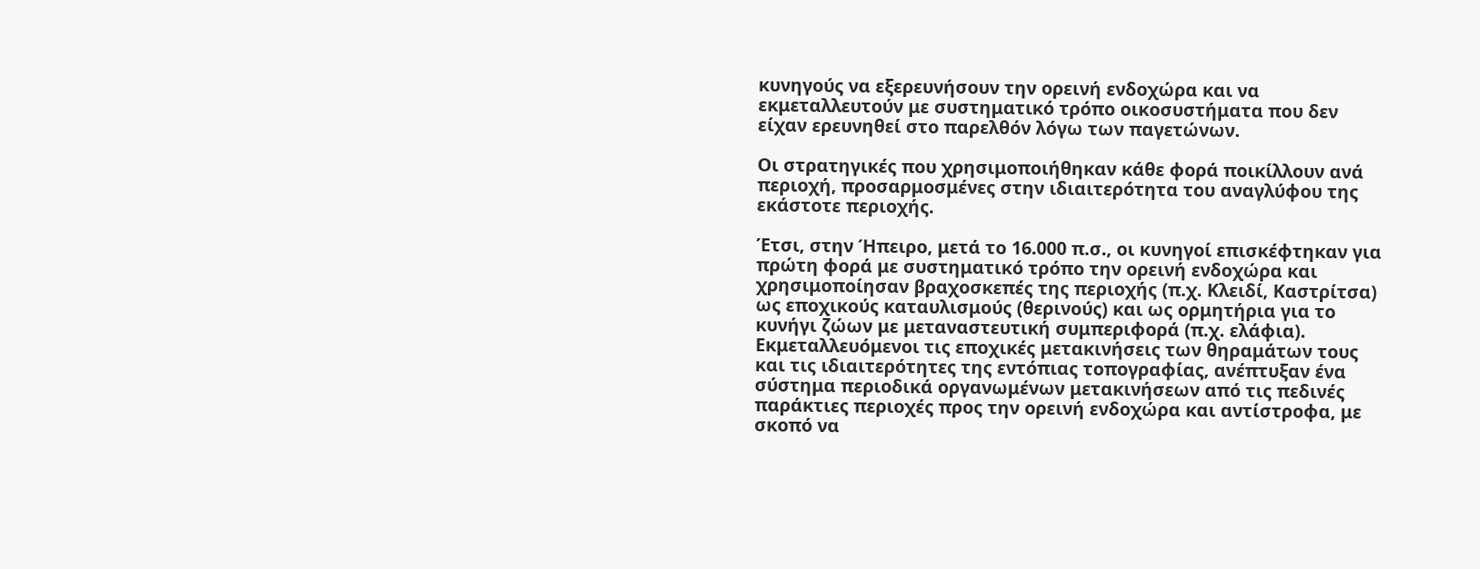κυνηγούς να εξερευνήσουν την ορεινή ενδοχώρα και να εκμεταλλευτούν με συστηματικό τρόπο οικοσυστήματα που δεν είχαν ερευνηθεί στο παρελθόν λόγω των παγετώνων.

Οι στρατηγικές που χρησιμοποιήθηκαν κάθε φορά ποικίλλουν ανά περιοχή, προσαρμοσμένες στην ιδιαιτερότητα του αναγλύφου της εκάστοτε περιοχής.

Έτσι, στην Ήπειρο, μετά το 16.000 π.σ., οι κυνηγοί επισκέφτηκαν για πρώτη φορά με συστηματικό τρόπο την ορεινή ενδοχώρα και χρησιμοποίησαν βραχοσκεπές της περιοχής (π.χ. Κλειδί, Καστρίτσα) ως εποχικούς καταυλισμούς (θερινούς) και ως ορμητήρια για το κυνήγι ζώων με μεταναστευτική συμπεριφορά (π.χ. ελάφια). Εκμεταλλευόμενοι τις εποχικές μετακινήσεις των θηραμάτων τους και τις ιδιαιτερότητες της εντόπιας τοπογραφίας, ανέπτυξαν ένα σύστημα περιοδικά οργανωμένων μετακινήσεων από τις πεδινές παράκτιες περιοχές προς την ορεινή ενδοχώρα και αντίστροφα, με σκοπό να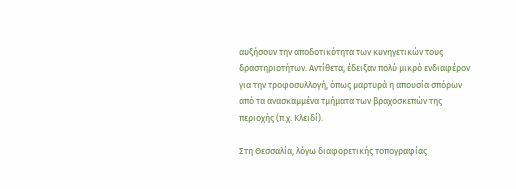αυξήσουν την αποδοτικότητα των κυνηγετικών τους δραστηριοτήτων. Αντίθετα, έδειξαν πολύ μικρό ενδιαφέρον για την τροφοσυλλογή, όπως μαρτυρά η απουσία σπόρων από τα ανασκαμμένα τμήματα των βραχοσκεπών της περιοχής (π.χ. Κλειδί).

Στη Θεσσαλία, λόγω διαφορετικής τοπογραφίας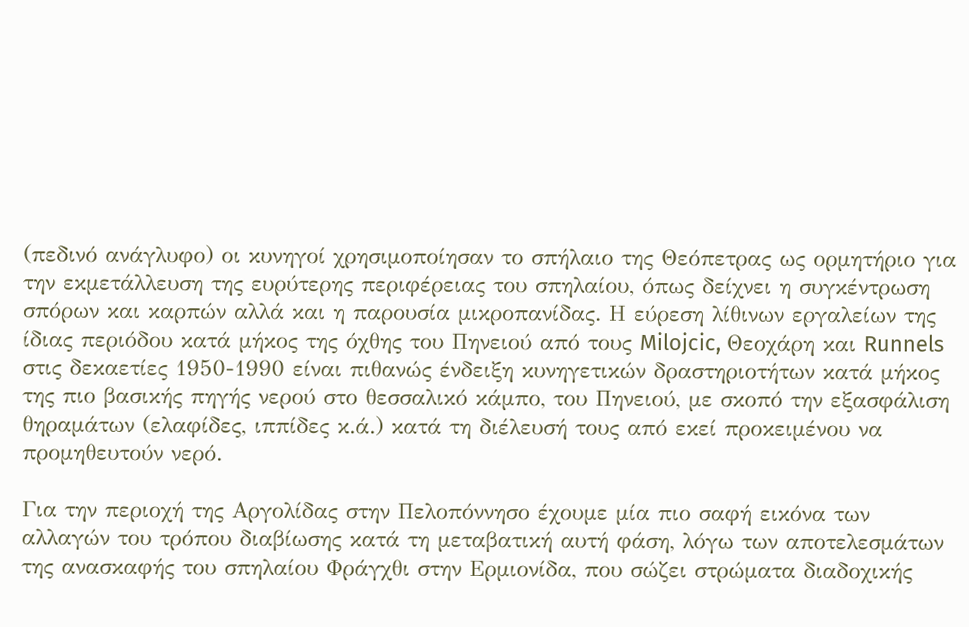(πεδινό ανάγλυφο) οι κυνηγοί χρησιμοποίησαν το σπήλαιο της Θεόπετρας ως ορμητήριο για την εκμετάλλευση της ευρύτερης περιφέρειας του σπηλαίου, όπως δείχνει η συγκέντρωση σπόρων και καρπών αλλά και η παρουσία μικροπανίδας. Η εύρεση λίθινων εργαλείων της ίδιας περιόδου κατά μήκος της όχθης του Πηνειού από τους Milojcic, Θεοχάρη και Runnels στις δεκαετίες 1950-1990 είναι πιθανώς ένδειξη κυνηγετικών δραστηριοτήτων κατά μήκος της πιο βασικής πηγής νερού στο θεσσαλικό κάμπο, του Πηνειού, με σκοπό την εξασφάλιση θηραμάτων (ελαφίδες, ιππίδες κ.ά.) κατά τη διέλευσή τους από εκεί προκειμένου να προμηθευτούν νερό.

Για την περιοχή της Αργολίδας στην Πελοπόννησο έχουμε μία πιο σαφή εικόνα των αλλαγών του τρόπου διαβίωσης κατά τη μεταβατική αυτή φάση, λόγω των αποτελεσμάτων της ανασκαφής του σπηλαίου Φράγχθι στην Ερμιονίδα, που σώζει στρώματα διαδοχικής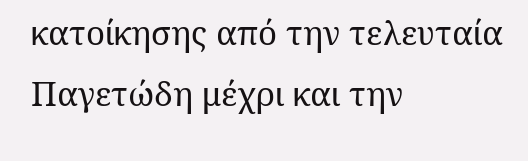κατοίκησης από την τελευταία Παγετώδη μέχρι και την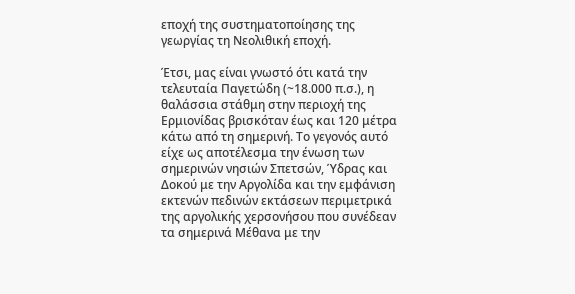εποχή της συστηματοποίησης της γεωργίας τη Νεολιθική εποχή.

Έτσι, μας είναι γνωστό ότι κατά την τελευταία Παγετώδη (~18.000 π.σ.), η θαλάσσια στάθμη στην περιοχή της Ερμιονίδας βρισκόταν έως και 120 μέτρα κάτω από τη σημερινή. Το γεγονός αυτό είχε ως αποτέλεσμα την ένωση των σημερινών νησιών Σπετσών, Ύδρας και Δοκού με την Αργολίδα και την εμφάνιση εκτενών πεδινών εκτάσεων περιμετρικά της αργολικής χερσονήσου που συνέδεαν τα σημερινά Μέθανα με την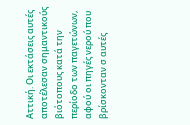Αττική. Οι εκτάσεις αυτές αποτέλεσαν σημαντικούς βιότοπους κατά την περίοδο των παγετώνων, αφού οι πηγές νερού που βρίσκονταν σ αυτές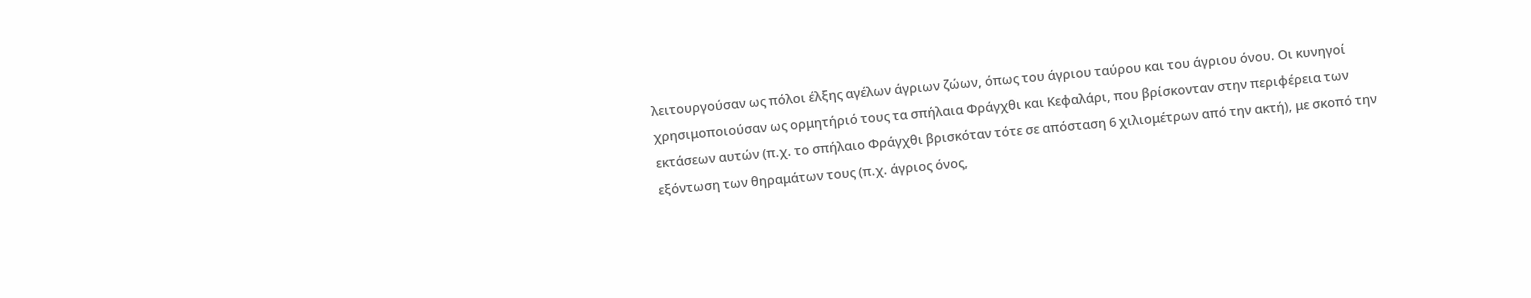λειτουργούσαν ως πόλοι έλξης αγέλων άγριων ζώων, όπως του άγριου ταύρου και του άγριου όνου. Οι κυνηγοί χρησιμοποιούσαν ως ορμητήριό τους τα σπήλαια Φράγχθι και Κεφαλάρι, που βρίσκονταν στην περιφέρεια των εκτάσεων αυτών (π.χ. το σπήλαιο Φράγχθι βρισκόταν τότε σε απόσταση 6 χιλιομέτρων από την ακτή), με σκοπό την εξόντωση των θηραμάτων τους (π.χ. άγριος όνος,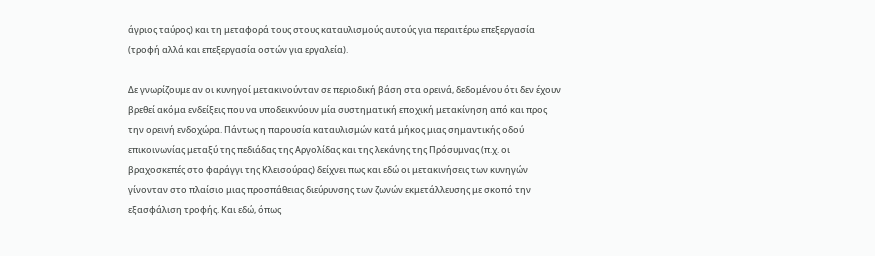άγριος ταύρος) και τη μεταφορά τους στους καταυλισμούς αυτούς για περαιτέρω επεξεργασία (τροφή αλλά και επεξεργασία οστών για εργαλεία).

Δε γνωρίζουμε αν οι κυνηγοί μετακινούνταν σε περιοδική βάση στα ορεινά, δεδομένου ότι δεν έχουν βρεθεί ακόμα ενδείξεις που να υποδεικνύουν μία συστηματική εποχική μετακίνηση από και προς την ορεινή ενδοχώρα. Πάντως η παρουσία καταυλισμών κατά μήκος μιας σημαντικής οδού επικοινωνίας μεταξύ της πεδιάδας της Αργολίδας και της λεκάνης της Πρόσυμνας (π.χ. οι βραχοσκεπές στο φαράγγι της Κλεισούρας) δείχνει πως και εδώ οι μετακινήσεις των κυνηγών γίνονταν στο πλαίσιο μιας προσπάθειας διεύρυνσης των ζωνών εκμετάλλευσης με σκοπό την εξασφάλιση τροφής. Και εδώ, όπως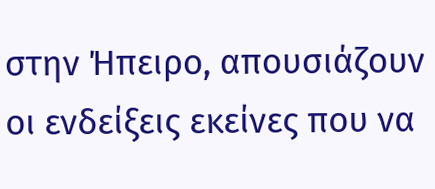στην Ήπειρο, απουσιάζουν οι ενδείξεις εκείνες που να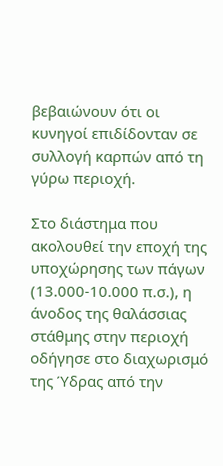βεβαιώνουν ότι οι κυνηγοί επιδίδονταν σε συλλογή καρπών από τη γύρω περιοχή.

Στο διάστημα που ακολουθεί την εποχή της υποχώρησης των πάγων (13.000-10.000 π.σ.), η άνοδος της θαλάσσιας στάθμης στην περιοχή οδήγησε στο διαχωρισμό της Ύδρας από την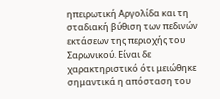ηπειρωτική Αργολίδα και τη σταδιακή βύθιση των πεδινών εκτάσεων της περιοχής του Σαρωνικού. Είναι δε χαρακτηριστικό ότι μειώθηκε σημαντικά η απόσταση του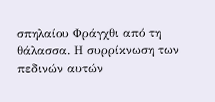σπηλαίου Φράγχθι από τη θάλασσα. Η συρρίκνωση των πεδινών αυτών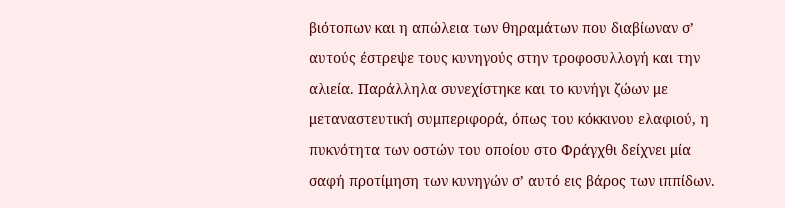βιότοπων και η απώλεια των θηραμάτων που διαβίωναν σ’ αυτούς έστρεψε τους κυνηγούς στην τροφοσυλλογή και την αλιεία. Παράλληλα συνεχίστηκε και το κυνήγι ζώων με μεταναστευτική συμπεριφορά, όπως του κόκκινου ελαφιού, η πυκνότητα των οστών του οποίου στο Φράγχθι δείχνει μία σαφή προτίμηση των κυνηγών σ’ αυτό εις βάρος των ιππίδων.